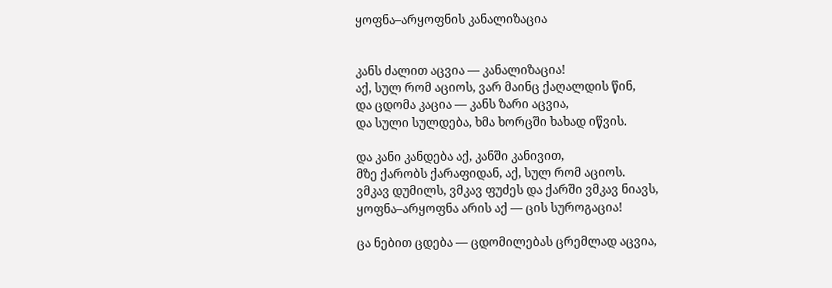ყოფნა–არყოფნის კანალიზაცია


კანს ძალით აცვია — კანალიზაცია!
აქ, სულ რომ აციოს, ვარ მაინც ქაღალდის წინ,
და ცდომა კაცია — კანს ზარი აცვია,
და სული სულდება, ხმა ხორცში ხახად იწვის.

და კანი კანდება აქ, კანში კანივით,
მზე ქარობს ქარაფიდან, აქ, სულ რომ აციოს.
ვმკავ დუმილს, ვმკავ ფუძეს და ქარში ვმკავ ნიავს,
ყოფნა–არყოფნა არის აქ — ცის სუროგაცია!

ცა ნებით ცდება — ცდომილებას ცრემლად აცვია,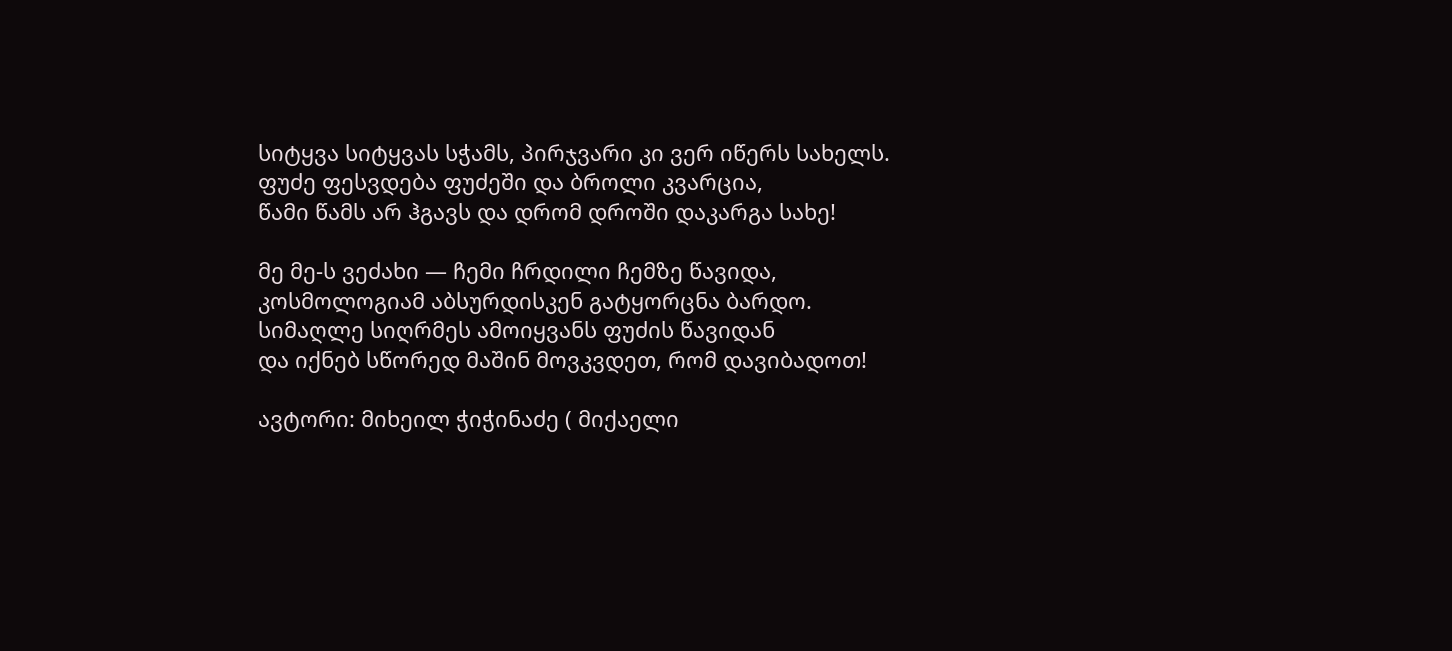სიტყვა სიტყვას სჭამს, პირჯვარი კი ვერ იწერს სახელს.
ფუძე ფესვდება ფუძეში და ბროლი კვარცია,
წამი წამს არ ჰგავს და დრომ დროში დაკარგა სახე!

მე მე-ს ვეძახი — ჩემი ჩრდილი ჩემზე წავიდა,
კოსმოლოგიამ აბსურდისკენ გატყორცნა ბარდო.
სიმაღლე სიღრმეს ამოიყვანს ფუძის წავიდან
და იქნებ სწორედ მაშინ მოვკვდეთ, რომ დავიბადოთ!

ავტორი: მიხეილ ჭიჭინაძე ( მიქაელი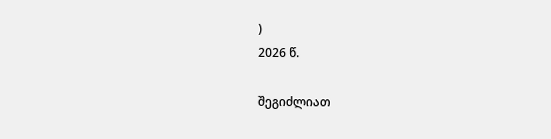)
2026 წ.

შეგიძლიათ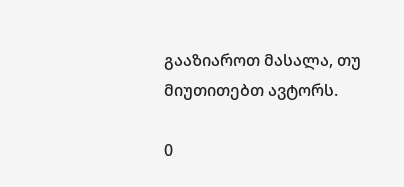გააზიაროთ მასალა, თუ მიუთითებთ ავტორს.

0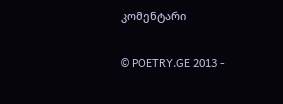კომენტარი

© POETRY.GE 2013 -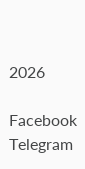2026

Facebook Telegram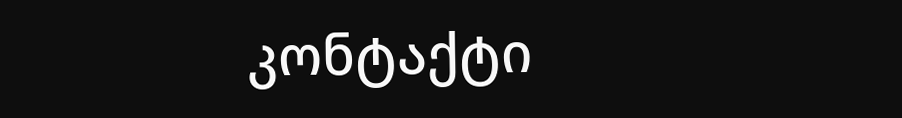კონტაქტი